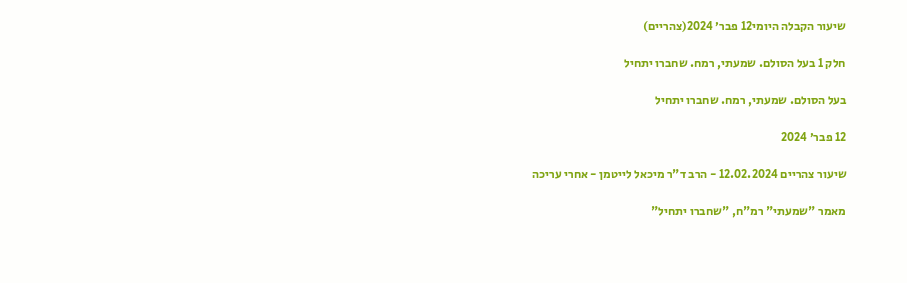שיעור הקבלה היומי12 פבר׳ 2024(צהריים)

חלק 1 בעל הסולם. שמעתי, רמח. שחברו יתחיל

בעל הסולם. שמעתי, רמח. שחברו יתחיל

12 פבר׳ 2024

שיעור צהריים 12.02.2024 - הרב ד"ר מיכאל לייטמן - אחרי עריכה

מאמר "שמעתי" רמ"ח, "שחברו יתחיל"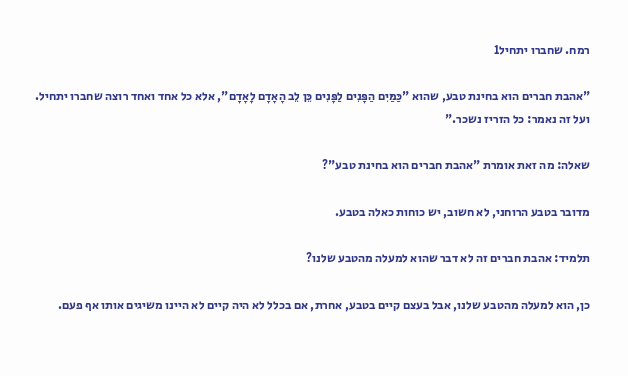רמח. שחברו יתחיל1

"אהבת חברים הוא בחינת טבע, שהוא "כַּמַּיִם הַפָּנִים לַפָּנִים כֵּן לֵב הָאָדָם לָאָדָם", אלא כל אחד ואחד רוצה שחברו יתחיל. ועל זה נאמר: כל הזריז נשכר."

שאלה: מה זאת אומרת "אהבת חברים הוא בחינת טבע"?

מדובר בטבע הרוחני, לא חשוב, יש כוחות כאלה בטבע.

תלמיד: אהבת חברים זה לא דבר שהוא למעלה מהטבע שלנו?

כן, הוא למעלה מהטבע שלנו, אבל בעצם קיים בטבע, אחרת, אם בכלל לא היה קיים לא היינו משיגים אותו אף פעם.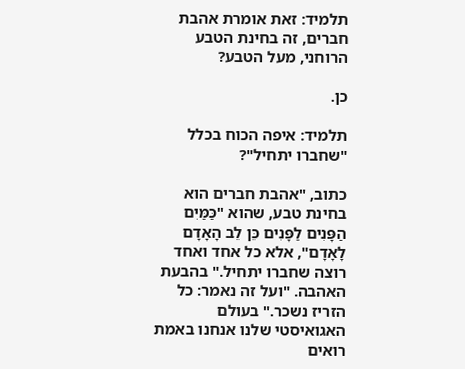תלמיד: זאת אומרת אהבת חברים, זה בחינת הטבע הרוחני, מעל הטבע?

כן.

תלמיד: איפה הכוח בכלל "שחברו יתחיל"?

כתוב, "אהבת חברים הוא בחינת טבע, שהוא "כַּמַּיִם הַפָּנִים לַפָּנִים כֵּן לֵב הָאָדָם לָאָדָם", אלא כל אחד ואחד רוצה שחברו יתחיל." בהבעת האהבה. "ועל זה נאמר: כל הזריז נשכר." בעולם האגואיסטי שלנו אנחנו באמת רואים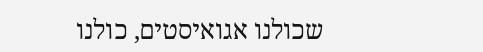שכולנו אגואיסטים, כולנו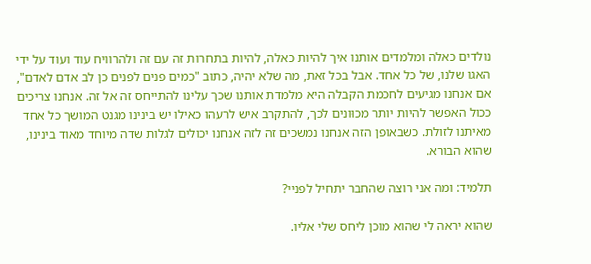נולדים כאלה ומלמדים אותנו איך להיות כאלה, להיות בתחרות זה עם זה ולהרוויח עוד ועוד על ידי האגו שלנו, של כל אחד. אבל בכל זאת, מה שלא יהיה, כתוב "כמים פנים לפנים כן לב אדם לאדם", אם אנחנו מגיעים לחכמת הקבלה היא מלמדת אותנו שכך עלינו להתייחס זה אל זה. אנחנו צריכים ככול האפשר להיות יותר מכוּונים לכך, להתקרב איש לרעהו כאילו יש בינינו מגנט המושך כל אחד מאיתנו לזולת. כשבאופן הזה אנחנו נמשכים זה לזה אנחנו יכולים לגלות שדה מיוחד מאוד בינינו, שהוא הבורא.

תלמיד: ומה אני רוצה שהחבר יתחיל לפניי?

שהוא יראה לי שהוא מוכן ליחס שלי אליו.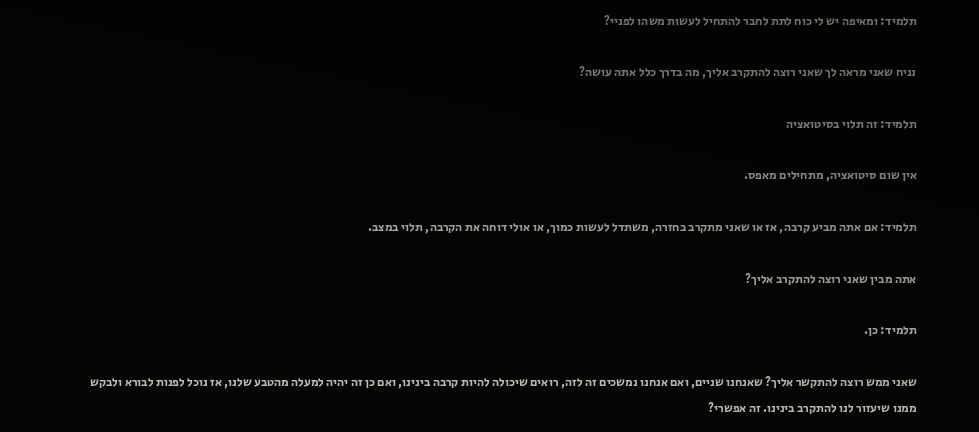תלמיד: ומאיפה יש לי כוח לתת לחבר להתחיל לעשות משהו לפניי?

נניח שאני מראה לך שאני רוצה להתקרב אליך, מה בדרך כלל אתה עושה?

תלמיד: זה תלוי בסיטואציה

אין שום סיטואציה, מתחילים מאפס.

תלמיד: אם אתה מביע קרבה, אז או שאני מתקרב בחזרה, משתדל לעשות כמוך, או אולי דוחה את הקרבה, תלוי במצב.

אתה מבין שאני רוצה להתקרב אליך?

תלמיד: כן.

שאני ממש רוצה להתקשר אליך? שאנחנו שניים, ואם אנחנו נמשכים זה לזה, רואים שיכולה להיות קרבה בינינו, ואם כן זה יהיה למעלה מהטבע שלנו, אז נוכל לפנות לבורא ולבקש ממנו שיעזור לנו להתקרב בינינו. זה אפשרי?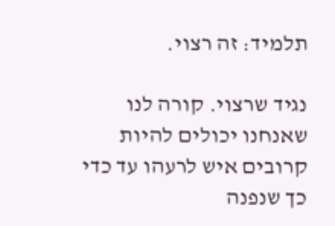תלמיד: זה רצוי.

נגיד שרצוי. קורה לנו שאנחנו יכולים להיות קרובים איש לרעהו עד כדי כך שנפנה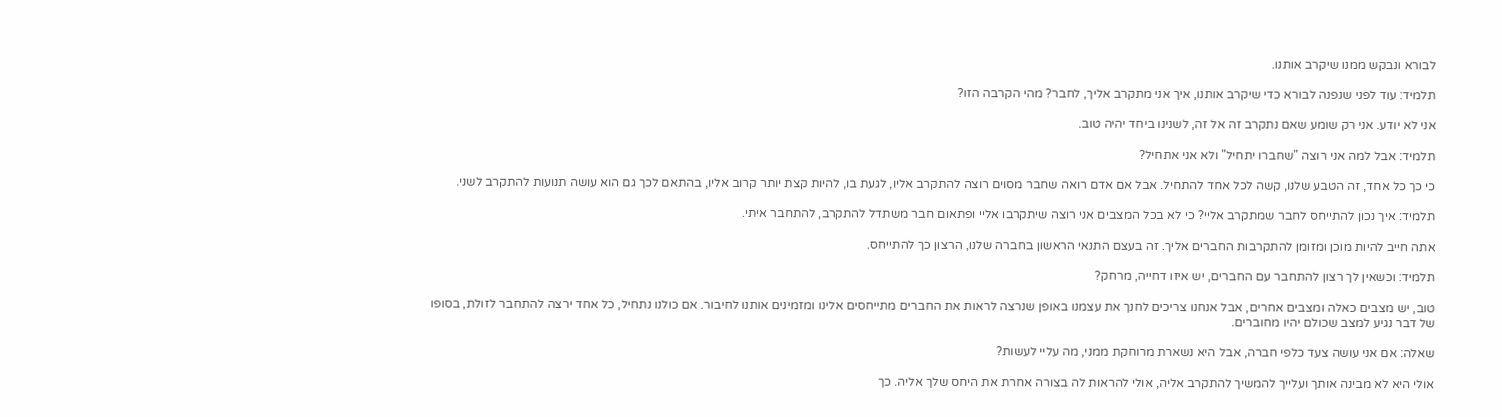לבורא ונבקש ממנו שיקרב אותנו.

תלמיד: עוד לפני שנפנה לבורא כדי שיקרב אותנו, איך אני מתקרב אליך, לחבר? מהי הקרבה הזו?

אני לא יודע. אני רק שומע שאם נתקרב זה אל זה, לשנינו ביחד יהיה טוב.

תלמיד: אבל למה אני רוצה "שחברו יתחיל" ולא אני אתחיל?

כי כך כל אחד, זה הטבע שלנו, קשה לכל אחד להתחיל. אבל אם אדם רואה שחבר מסוים רוצה להתקרב אליו, לגעת בו, להיות קצת יותר קרוב אליו, בהתאם לכך גם הוא עושה תנועות להתקרב לשני.

תלמיד: איך נכון להתייחס לחבר שמתקרב אליי? כי לא בכל המצבים אני רוצה שיתקרבו אליי ופתאום חבר משתדל להתקרב, להתחבר איתי.

אתה חייב להיות מוכן ומזומן להתקרבות החברים אליך. זה בעצם התנאי הראשון בחברה שלנו, הרצון כך להתייחס.

תלמיד: וכשאין לך רצון להתחבר עם החברים, יש איזו דחייה, מרחק?

טוב, יש מצבים כאלה ומצבים אחרים, אבל אנחנו צריכים לחנך את עצמנו באופן שנרצה לראות את החברים מתייחסים אלינו ומזמינים אותנו לחיבור. אם כולנו נתחיל, כל אחד ירצה להתחבר לזולת, בסופו של דבר נגיע למצב שכולם יהיו מחוברים.

שאלה: אם אני עושה צעד כלפי חברה, אבל היא נשארת מרוחקת ממני, מה עליי לעשות?

אולי היא לא מבינה אותך ועלייך להמשיך להתקרב אליה, אולי להראות לה בצורה אחרת את היחס שלך אליה. כך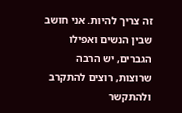זה צריך להיות. אני חושב שבין הנשים ואפילו הגברים, יש הרבה שרוצות, רוצים להתקרב ולהתקשר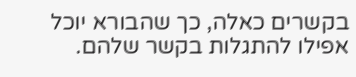בקשרים כאלה, כך שהבורא יוכל אפילו להתגלות בקשר שלהם.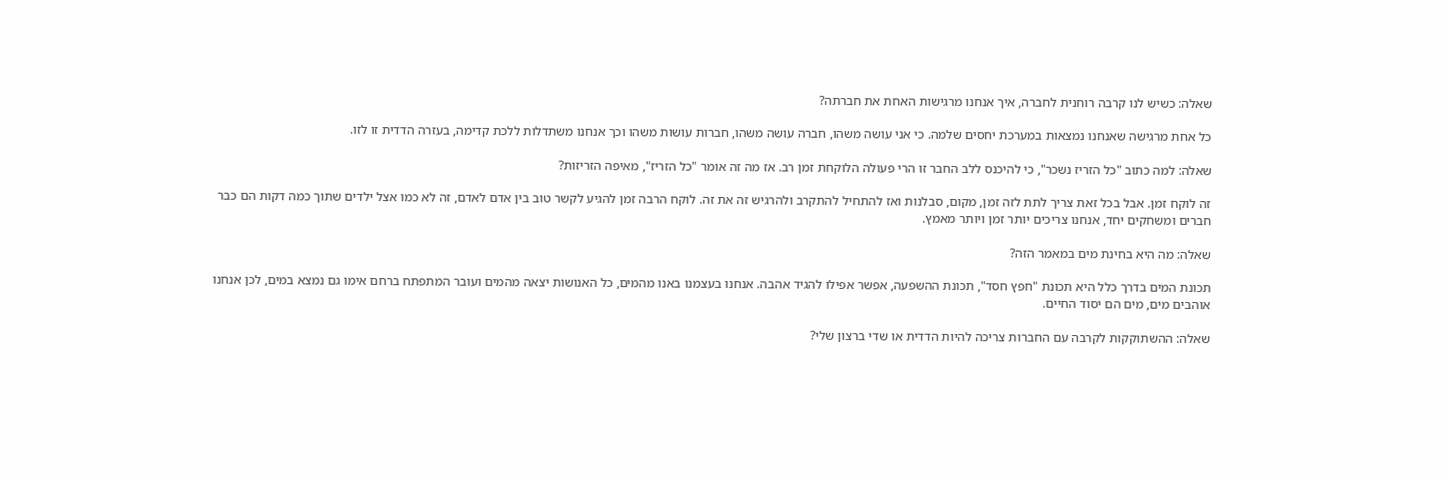שאלה: כשיש לנו קרבה רוחנית לחברה, איך אנחנו מרגישות האחת את חברתה?

כל אחת מרגישה שאנחנו נמצאות במערכת יחסים שלמה. כי אני עושה משהו, חברה עושה משהו, חברות עושות משהו וכך אנחנו משתדלות ללכת קדימה, בעזרה הדדית זו לזו.

שאלה: למה כתוב "כל הזריז נשכר", כי להיכנס ללב החבר זו הרי פעולה הלוקחת זמן רב. אז מה זה אומר "כל הזריז", מאיפה הזריזות?

זה לוקח זמן. אבל בכל זאת צריך לתת לזה זמן, מקום, סבלנות ואז להתחיל להתקרב ולהרגיש זה את זה. לוקח הרבה זמן להגיע לקשר טוב בין אדם לאדם, זה לא כמו אצל ילדים שתוך כמה דקות הם כבר חברים ומשחקים יחד, אנחנו צריכים יותר זמן ויותר מאמץ.

שאלה: מה היא בחינת מים במאמר הזה?

תכונת המים בדרך כלל היא תכונת "חפץ חסד", תכונת ההשפעה, אפשר אפילו להגיד אהבה. אנחנו בעצמנו באנו מהמים, כל האנושות יצאה מהמים ועובר המתפתח ברחם אימו גם נמצא במים, לכן אנחנו אוהבים מים, מים הם יסוד החיים.

שאלה: ההשתוקקות לקרבה עם החברות צריכה להיות הדדית או שדי ברצון שלי?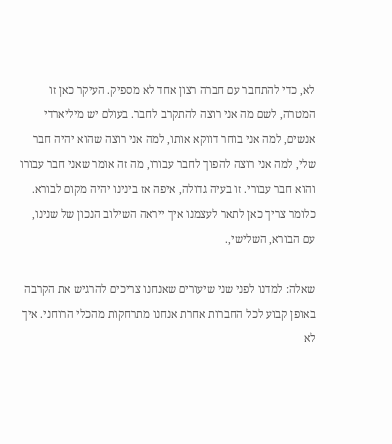לא, כדי להתחבר עם חברה רצון אחד לא מספיק. העיקר כאן זו המטרה, לשם מה אני רוצה להתקרב לחבר. בעולם יש מיליארדי אנשים, למה אני בוחר דווקא אותו, למה אני רוצה שהוא יהיה חבר שלי, למה אני רוצה להפוך לחבר עבורו, מה זה אומר שאני חבר עבורו והוא חבר עבורי. זו בעיה גדולה, איפה אז בינינו יהיה מקום לבורא. כלומר צריך כאן לתאר לעצמנו איך ייראה השילוב הנכון של שנינו, עם הבורא, השלישי,.

שאלה: למדנו לפני שני שיעורים שאנחנו צריכים להרגיש את הקרבה באופן קבוע לכל החברות אחרת אנחנו מתרחקות מהכלי הרוחני. איך לא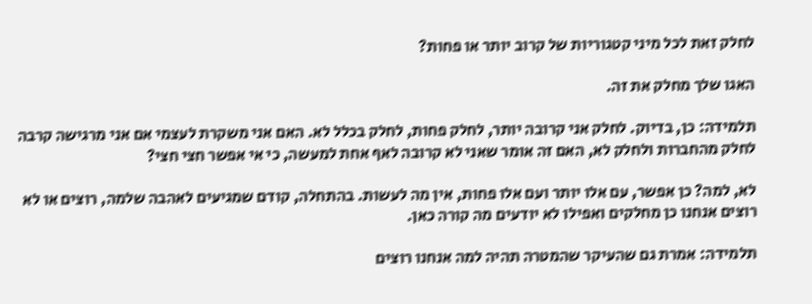לחלק זאת לכל מיני קטגוריות של קרוב יותר או פחות?

האגו שלך מחלק את זה.

תלמידה: כן, בדיוק. לחלק אני קרובה יותר, לחלק פחות, לחלק בכלל לא. האם אני משקרת לעצמי אם אני מרגישה קרבה לחלק מהחברות ולחלק לא, האם זה אומר שאני לא קרובה לאף אחת למעשה, כי אי אפשר חצי חצי?

לא, למה? כן אפשר, עם אלו יותר ועם אלו פחות, אין מה לעשות. בהתחלה, קודם שמגיעים לאהבה שלמה, רוצים או לא רוצים אנחנו כן מחלקים ואפילו לא יודעים מה קורה כאן.

תלמידה: אמרת גם שהעיקר שהמטרה תהיה למה אנחנו רוצים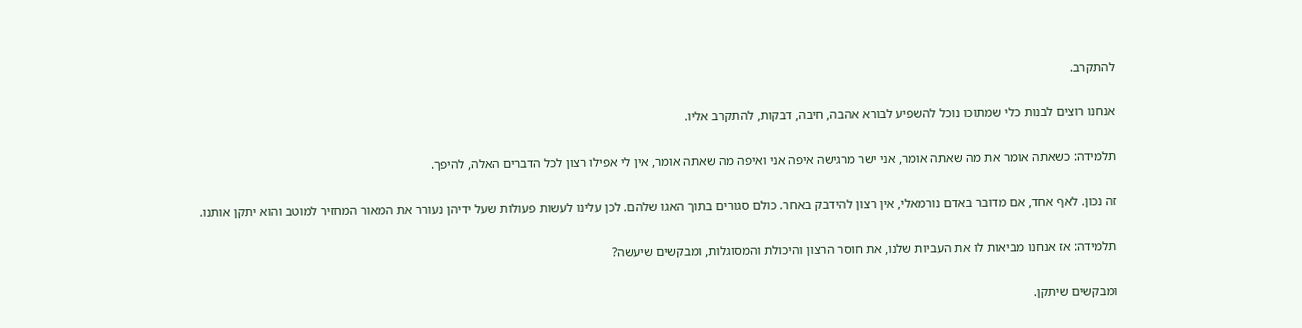להתקרב.

אנחנו רוצים לבנות כלי שמתוכו נוכל להשפיע לבורא אהבה, חיבה, דבקות, להתקרב אליו.

תלמידה: כשאתה אומר את מה שאתה אומר, אני ישר מרגישה איפה אני ואיפה מה שאתה אומר, אין לי אפילו רצון לכל הדברים האלה, להיפך.

זה נכון. לאף אחד, אם מדובר באדם נורמאלי, אין רצון להידבק באחר. כולם סגורים בתוך האגו שלהם. לכן עלינו לעשות פעולות שעל ידיהן נעורר את המאור המחזיר למוטב והוא יתקן אותנו.

תלמידה: אז אנחנו מביאות לו את העביות שלנו, את חוסר הרצון והיכולת והמסוגלות, ומבקשים שיעשה?

ומבקשים שיתקן.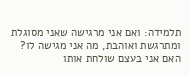תלמידה: ואם אני מרגישה שאני מסוגלת ומתרגשת ואוהבת, מה אני מגישה לו? האם אני בעצם שולחת אותו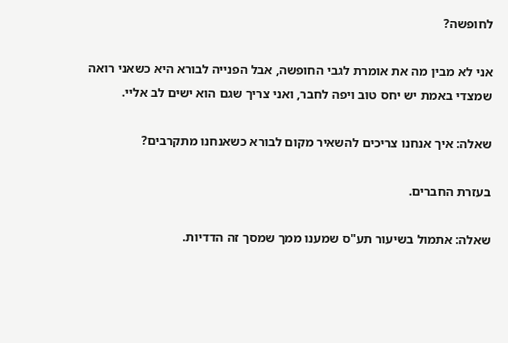לחופשה?

אני לא מבין מה את אומרת לגבי החופשה, אבל הפנייה לבורא היא כשאני רואה שמצדי באמת יש יחס טוב ויפה לחבר, ואני צריך שגם הוא ישים לב אליי.

שאלה: איך אנחנו צריכים להשאיר מקום לבורא כשאנחנו מתקרבים?

בעזרת החברים.

שאלה: אתמול בשיעור תע"ס שמענו ממך שמסך זה הדדיות.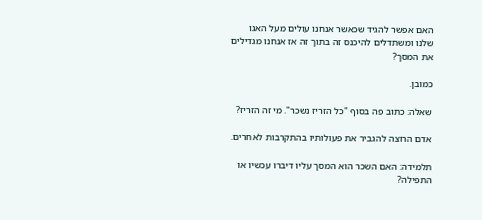האם אפשר להגיד שכאשר אנחנו עולים מעל האגו שלנו ומשתדלים להיכנס זה בתוך זה אז אנחנו מגדילים את המסך?

כמובן.

שאלה: כתוב פה בסוף "כל הזריז נשכר". מי זה הזריז?

אדם הרוצה להגביר את פעולותיו בהתקרבות לאחרים.

תלמידה: האם השכר הוא המסך עליו דיברו עכשיו או התפילה?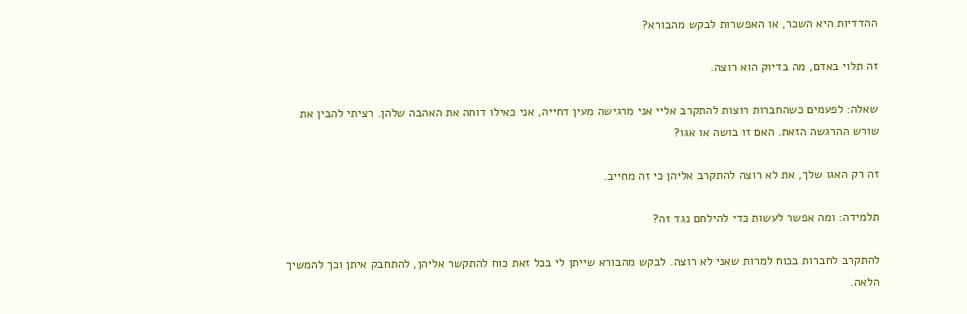ההדדיות היא השכר, או האפשרות לבקש מהבורא?

זה תלוי באדם, מה בדיוק הוא רוצה.

שאלה: לפעמים כשהחברות רוצות להתקרב אליי אני מרגישה מעין דחייה, אני כאילו דוחה את האהבה שלהן. רציתי להבין את שורש ההרגשה הזאת. האם זו בושה או אגו?

זה רק האגו שלך, את לא רוצה להתקרב אליהן כי זה מחייב.

תלמידה: ומה אפשר לעשות כדי להילחם נגד זה?

להתקרב לחברות בכוח למרות שאני לא רוצה. לבקש מהבורא שייתן לי בכל זאת כוח להתקשר אליהן, להתחבק איתן וכך להמשיך הלאה.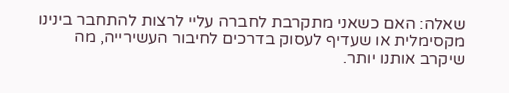שאלה: האם כשאני מתקרבת לחברה עליי לרצות להתחבר בינינו מקסימלית או שעדיף לעסוק בדרכים לחיבור העשירייה, מה שיקרב אותנו יותר.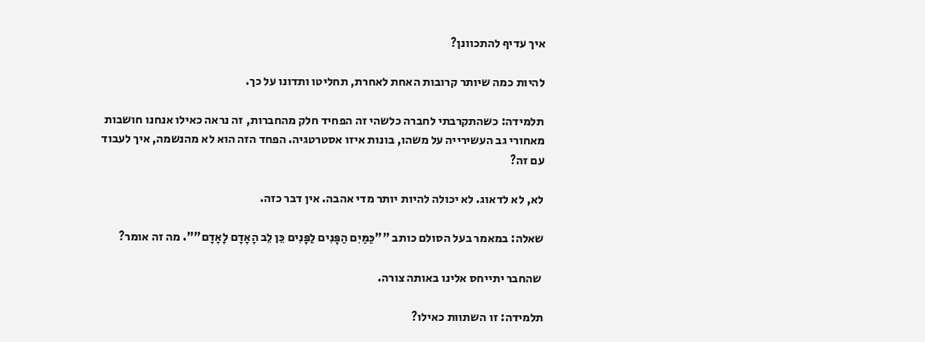איך עדיף להתכוונן?

להיות כמה שיותר קרובות האחת לאחרת, תחליטו ותדונו על כך.

תלמידה: כשהתקרבתי לחברה כלשהי זה הפחיד חלק מהחברות, זה נראה כאילו אנחנו חושבות מאחורי גב העשירייה על משהו, בונות איזו אסטרטגיה. הפחד הזה הוא לא מהנשמה, איך לעבוד עם זה?

לא, לא לדאוג. לא יכולה להיות יותר מדי אהבה. אין דבר כזה.

שאלה: במאמר בעל הסולם כותב ""כַּמַּיִם הַפָּנִים לַפָּנִים כֵּן לֵב הָאָדָם לָאָדָם"". מה זה אומר?

 שהחבר יתייחס אלינו באותה צורה.

תלמידה: זו השתוות כאילו?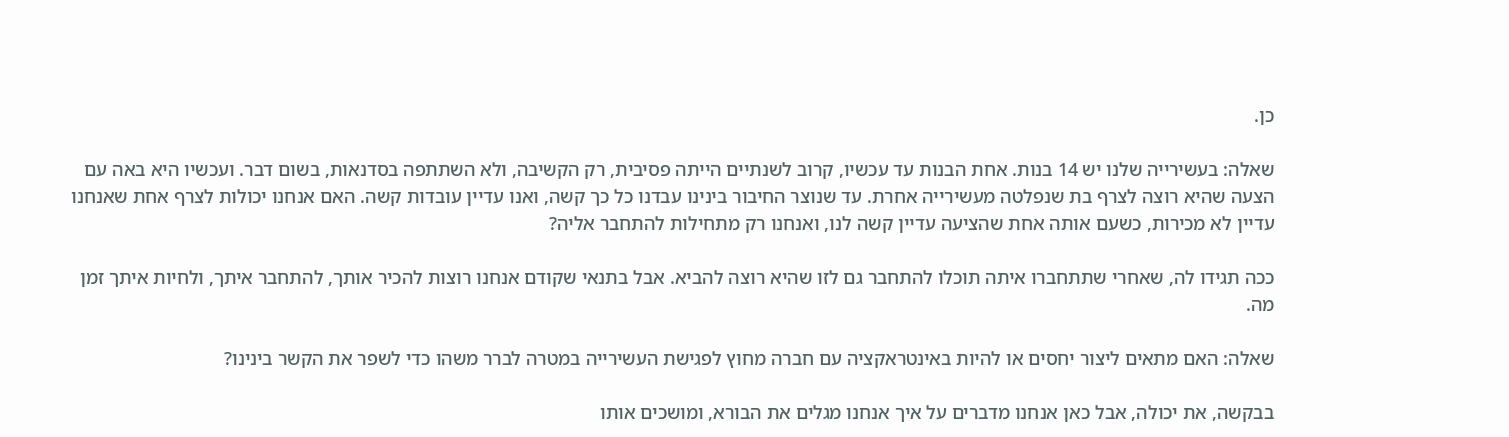כן.

שאלה: בעשירייה שלנו יש 14 בנות. אחת הבנות עד עכשיו, קרוב לשנתיים הייתה פסיבית, רק הקשיבה, ולא השתתפה בסדנאות, בשום דבר. ועכשיו היא באה עם הצעה שהיא רוצה לצרף בת שנפלטה מעשירייה אחרת. עד שנוצר החיבור בינינו עבדנו כל כך קשה, ואנו עדיין עובדות קשה. האם אנחנו יכולות לצרף אחת שאנחנו עדיין לא מכירות, כשעם אותה אחת שהציעה עדיין קשה לנו, ואנחנו רק מתחילות להתחבר אליה?

ככה תגידו לה, שאחרי שתתחברו איתה תוכלו להתחבר גם לזו שהיא רוצה להביא. אבל בתנאי שקודם אנחנו רוצות להכיר אותך, להתחבר איתך, ולחיות איתך זמן מה.

שאלה: האם מתאים ליצור יחסים או להיות באינטראקציה עם חברה מחוץ לפגישת העשירייה במטרה לברר משהו כדי לשפר את הקשר בינינו?

בבקשה, את יכולה, אבל כאן אנחנו מדברים על איך אנחנו מגלים את הבורא, ומושכים אותו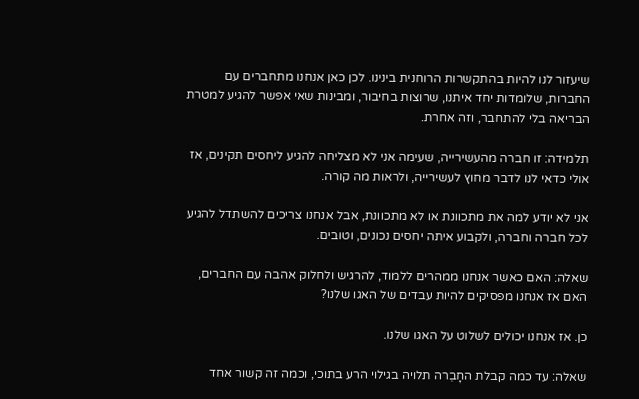שיעזור לנו להיות בהתקשרות הרוחנית בינינו. לכן כאן אנחנו מתחברים עם החברות, שלומדות יחד איתנו, שרוצות בחיבור, ומבינות שאי אפשר להגיע למטרת הבריאה בלי להתחבר, וזה אחרת.

תלמידה: זו חברה מהעשירייה, שעימה אני לא מצליחה להגיע ליחסים תקינים, אז אולי כדאי לנו לדבר מחוץ לעשירייה, ולראות מה קורה.

אני לא יודע למה את מתכוונת או לא מתכוונת, אבל אנחנו צריכים להשתדל להגיע לכל חברה וחברה, ולקבוע איתה יחסים נכונים, וטובים.

שאלה: האם כאשר אנחנו ממהרים ללמוד, להרגיש ולחלוק אהבה עם החברים, האם אז אנחנו מפסיקים להיות עבדים של האגו שלנו?

כן. אז אנחנו יכולים לשלוט על האגו שלנו.

שאלה: עד כמה קבלת החָבֵרה תלויה בגילוי הרע בתוכי, וכמה זה קשור אחד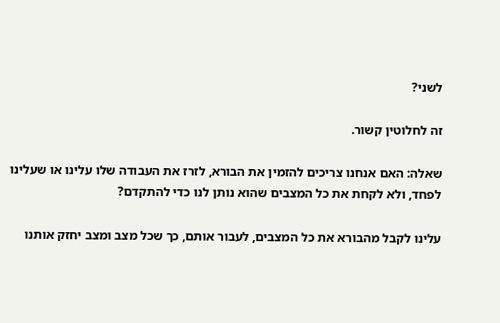לשני?

זה לחלוטין קשור.

שאלה: האם אנחנו צריכים להזמין את הבורא, לזרז את העבודה שלו עלינו או שעלינו לפחד, ולא לקחת את כל המצבים שהוא נותן לנו כדי להתקדם?

עלינו לקבל מהבורא את כל המצבים, לעבור אותם, כך שכל מצב ומצב יחזק אותנו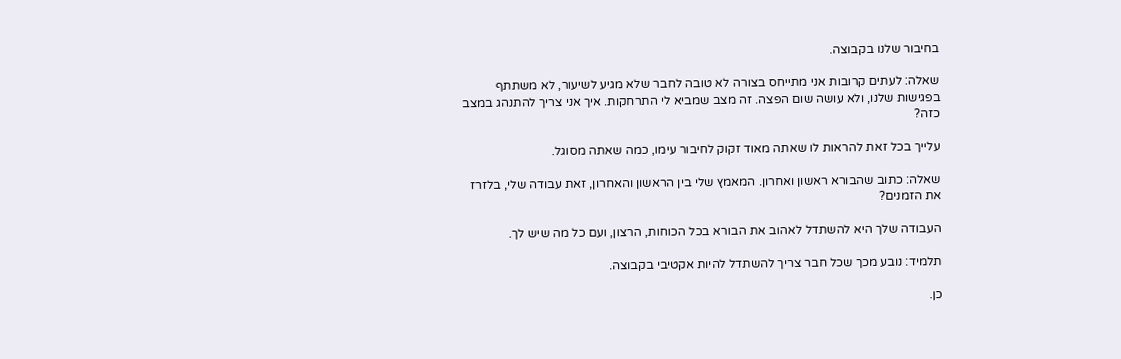בחיבור שלנו בקבוצה.

שאלה: לעתים קרובות אני מתייחס בצורה לא טובה לחבר שלא מגיע לשיעור, לא משתתף בפגישות שלנו, ולא עושה שום הפצה. זה מצב שמביא לי התרחקות. איך אני צריך להתנהג במצב כזה?

עלייך בכל זאת להראות לו שאתה מאוד זקוק לחיבור עימו, כמה שאתה מסוגל.

שאלה: כתוב שהבורא ראשון ואחרון. המאמץ שלי בין הראשון והאחרון, זאת עבודה שלי, בלזרז את הזמנים?

העבודה שלך היא להשתדל לאהוב את הבורא בכל הכוחות, הרצון, ועם כל מה שיש לך.

תלמיד: נובע מכך שכל חבר צריך להשתדל להיות אקטיבי בקבוצה.

כן.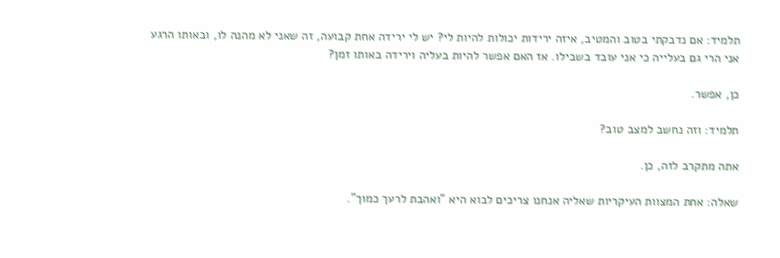תלמיד: אם נדבקתי בטוב והמטיב, איזה ירידות יכולות להיות לי? יש לי ירידה אחת קבועה, זה שאני לא מהנה לו, ובאותו הרגע אני הרי גם בעלייה כי אני עובד בשבילו. אז האם אפשר להיות בעליה וירידה באותו זמן?

כן, אפשר.

תלמיד: וזה נחשב למצב טוב?

אתה מתקרב לזה, כן.

שאלה: אחת המצוות העיקריות שאליה אנחנו צריכים לבוא היא "ואהבת לרעך כמוך".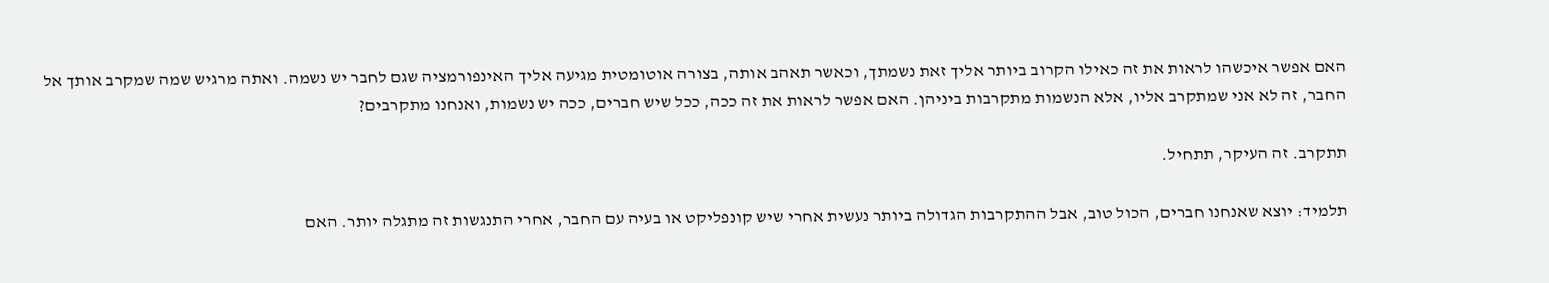האם אפשר איכשהו לראות את זה כאילו הקרוב ביותר אליך זאת נשמתך, וכאשר תאהב אותה, בצורה אוטומטית מגיעה אליך האינפורמציה שגם לחבר יש נשמה. ואתה מרגיש שמה שמקרב אותך אל החבר, זה לא אני שמתקרב אליו, אלא הנשמות מתקרבות ביניהן. האם אפשר לראות את זה ככה, ככל שיש חברים, ככה יש נשמות, ואנחנו מתקרבים?

תתקרב. זה העיקר, תתחיל.

תלמיד: יוצא שאנחנו חברים, הכול טוב, אבל ההתקרבות הגדולה ביותר נעשית אחרי שיש קונפליקט או בעיה עם החבר, אחרי התנגשות זה מתגלה יותר. האם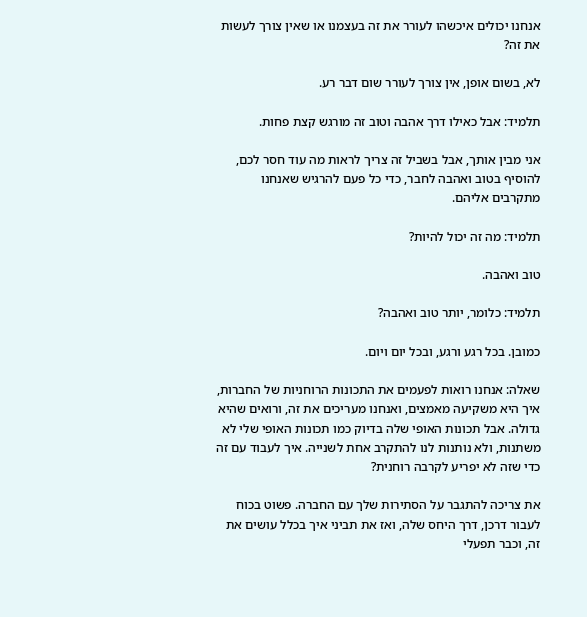אנחנו יכולים איכשהו לעורר את זה בעצמנו או שאין צורך לעשות את זה?

לא, בשום אופן, אין צורך לעורר שום דבר רע.

תלמיד: אבל כאילו דרך אהבה וטוב זה מורגש קצת פחות.

אני מבין אותך, אבל בשביל זה צריך לראות מה עוד חסר לכם, להוסיף בטוב ואהבה לחבר, כדי כל פעם להרגיש שאנחנו מתקרבים אליהם.

תלמיד: מה זה יכול להיות?

טוב ואהבה.

תלמיד: כלומר, יותר טוב ואהבה?

כמובן. בכל רגע ורגע, ובכל יום ויום.

שאלה: אנחנו רואות לפעמים את התכונות הרוחניות של החברות, איך היא משקיעה מאמצים, ואנחנו מעריכים את זה, ורואים שהיא גדולה. אבל תכונות האופי שלה בדיוק כמו תכונות האופי שלי לא משתנות, ולא נותנות לנו להתקרב אחת לשנייה. איך לעבוד עם זה כדי שזה לא יפריע לקרבה רוחנית?

את צריכה להתגבר על הסתירות שלך עם החברה. פשוט בכוח לעבור דרכן, דרך היחס שלה, ואז את תביני איך בכלל עושים את זה, וכבר תפעלי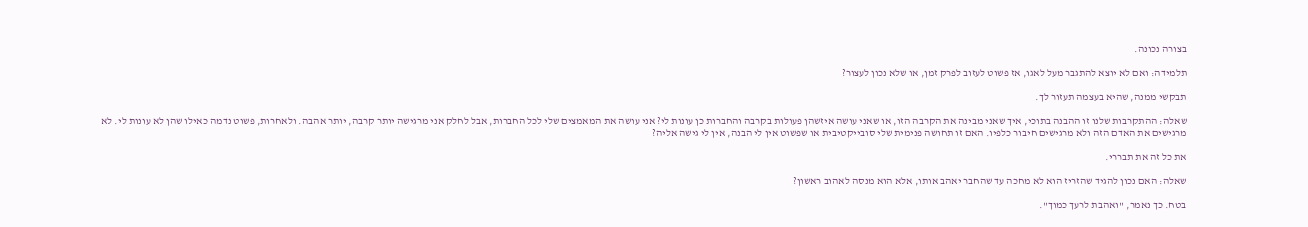בצורה נכונה.

תלמידה: ואם לא יוצא להתגבר מעל לאגו, אז פשוט לעזוב לפרק זמן, או שלא נכון לעצור?

תבקשי ממנה, שהיא בעצמה תעזור לך.

שאלה: ההתקרבות שלנו זו ההבנה בתוכי, איך שאני מבינה את הקרבה הזו, או שאני עושה איזשהן פעולות בקרבה והחברות כן עונות לי? אני עושה את המאמצים שלי לכל החברות, אבל לחלק אני מרגישה יותר קרבה, יותר אהבה. ולאחרות, פשוט נדמה כאילו שהן לא עונות לי. לא מרגישים את האדם הזה ולא מרגישים חיבור כלפיו. האם זו תחושה פנימית שלי סובייקטיבית או שפשוט אין לי הבנה, אין לי גישה אליה?

את כל זה את תבררי.

שאלה: האם נכון להגיד שהזריז הוא לא מחכה עד שהחבר יאהב אותו, אלא הוא מנסה לאהוב ראשון?

בטח. כך נאמר, "ואהבת לרעך כמוך".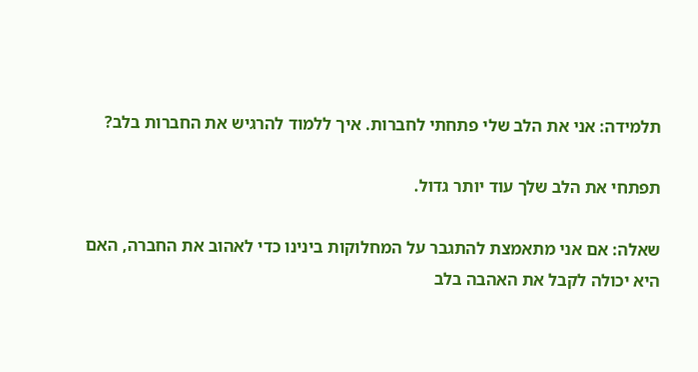תלמידה: אני את הלב שלי פתחתי לחברות. איך ללמוד להרגיש את החברות בלב?

תפתחי את הלב שלך עוד יותר גדול.

שאלה: אם אני מתאמצת להתגבר על המחלוקות בינינו כדי לאהוב את החברה, האם היא יכולה לקבל את האהבה בלב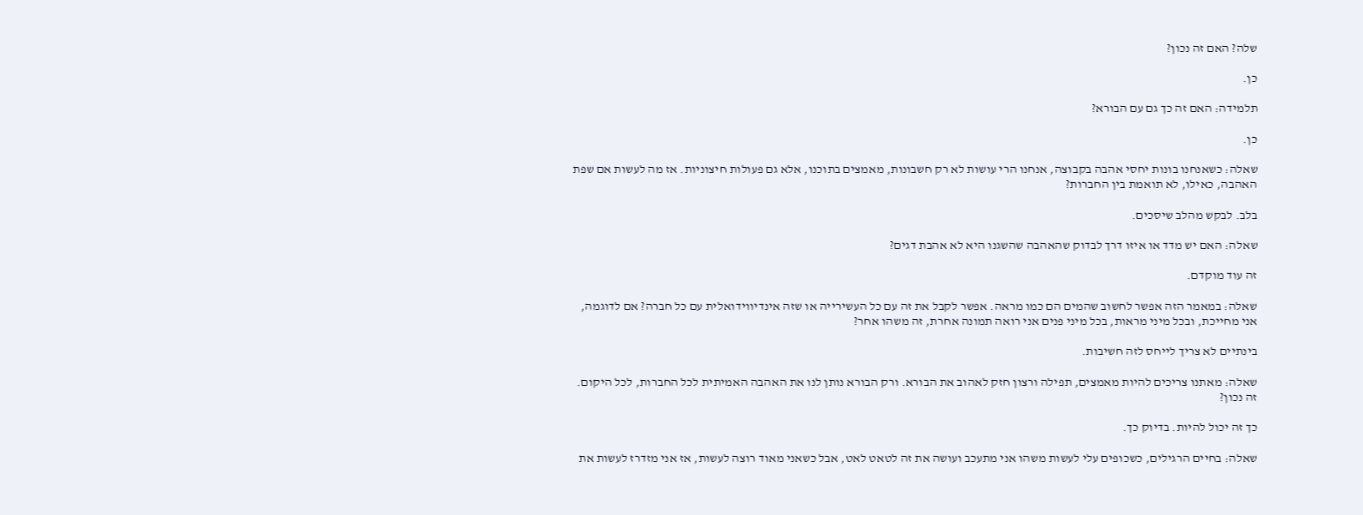שלה? האם זה נכון?

כן.

תלמידה: האם זה כך גם עם הבורא?

כן.

שאלה: כשאנחנו בונות יחסי אהבה בקבוצה, אנחנו הרי עושות לא רק חשבונות, מאמצים בתוכנו, אלא גם פעולות חיצוניות. אז מה לעשות אם שפת האהבה, כאילו, לא תואמת בין החברות?

בלב. לבקש מהלב שיסכים.

שאלה: האם יש מדד או איזו דרך לבדוק שהאהבה שהשגנו היא לא אהבת דגים?

זה עוד מוקדם.

שאלה: במאמר הזה אפשר לחשוב שהמים הם כמו מראה. אפשר לקבל את זה עם כל העשירייה או שזה אינדיווידואלית עם כל חברה? אם לדוגמה, אני מחייכת, ובכל מיני מראות, בכל מיני פנים אני רואה תמונה אחרת, זה משהו אחר?

בינתיים לא צריך לייחס לזה חשיבות.

שאלה: מאתנו צריכים להיות מאמצים, תפילה ורצון חזק לאהוב את הבורא. ורק הבורא נותן לנו את האהבה האמיתית לכל החברות, לכל היקום. זה נכון?

כך זה יכול להיות. בדיוק כך.

שאלה: בחיים הרגילים, כשכופים עלי לעשות משהו אני מתעכב ועושה את זה לטאט לאט, אבל כשאני מאוד רוצה לעשות, אז אני מזדרז לעשות את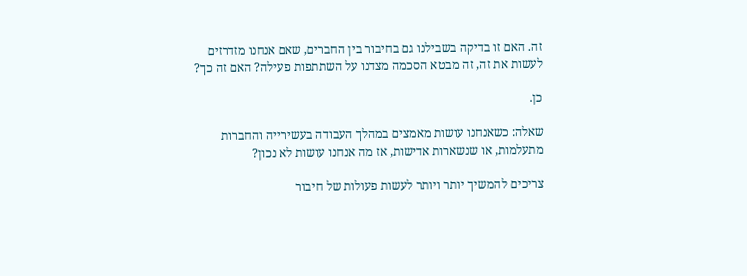זה. האם זו בדיקה בשבילנו גם בחיבור בין החברים, שאם אנחנו מזדרזים לעשות את זה, זה מבטא הסכמה מצדנו על השתתפות פעילה? האם זה כך?

כן.

שאלה: כשאנחנו עושות מאמצים במהלך העבודה בעשירייה והחברות מתעלמות, או שנשארות אדישות, אז מה אנחנו עושות לא נכון?

צריכים להמשיך יותר ויותר לעשות פעולות של חיבור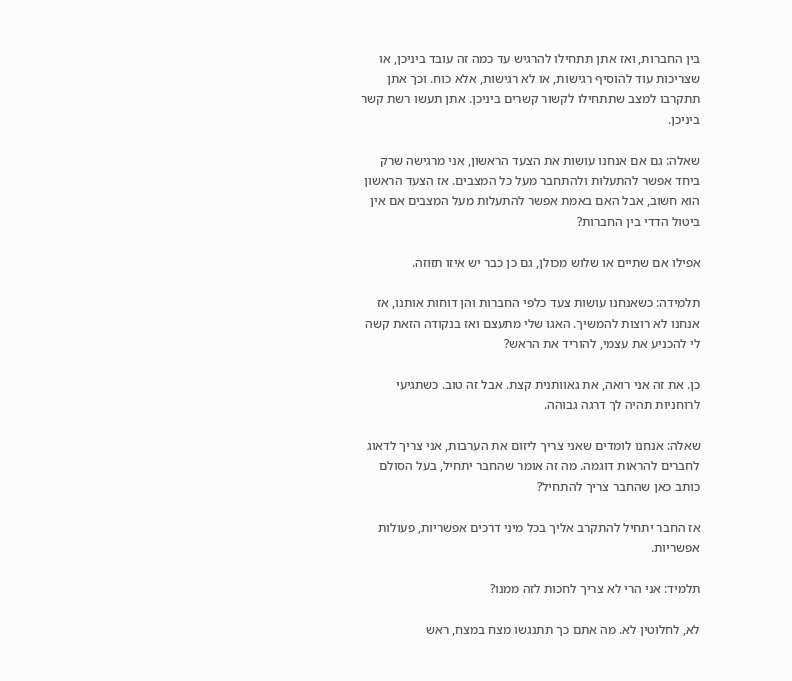בין החברות, ואז אתן תתחילו להרגיש עד כמה זה עובד ביניכן, או שצריכות עוד להוסיף רגישות, או לא רגישות, אלא כוח. וכך אתן תתקרבו למצב שתתחילו לקשור קשרים ביניכן. אתן תעשו רשת קשר ביניכן.

שאלה: גם אם אנחנו עושות את הצעד הראשון, אני מרגישה שרק ביחד אפשר להתעלות ולהתחבר מעל כל המצבים. אז הצעד הראשון הוא חשוב, אבל האם באמת אפשר להתעלות מעל המצבים אם אין ביטול הדדי בין החברות?

אפילו אם שתיים או שלוש מכולן, גם כן כבר יש איזו תזוזה.

תלמידה: כשאנחנו עושות צעד כלפי החברות והן דוחות אותנו, אז אנחנו לא רוצות להמשיך. האגו שלי מתעצם ואז בנקודה הזאת קשה לי להכניע את עצמי, להוריד את הראש?

כן. את זה אני רואה, את גאוותנית קצת. אבל זה טוב. כשתגיעי לרוחניות תהיה לך דרגה גבוהה.

שאלה: אנחנו לומדים שאני צריך ליזום את הערבות, אני צריך לדאוג לחברים להראות דוגמה. מה זה אומר שהחבר יתחיל, בעל הסולם כותב כאן שהחבר צריך להתחיל?

אז החבר יתחיל להתקרב אליך בכל מיני דרכים אפשריות, פעולות אפשריות.

תלמיד: אני הרי לא צריך לחכות לזה ממנו?

לא, לחלוטין לא. מה אתם כך תתנגשו מצח במצח, ראש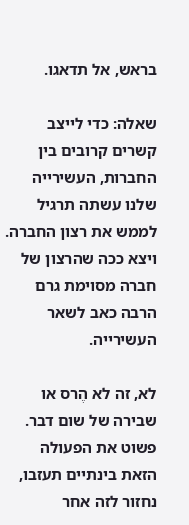בראש, אל תדאגו.

שאלה: כדי לייצב קשרים קרובים בין החברות, העשירייה שלנו עשתה תרגיל לממש את רצון החברה. ויצא ככה שהרצון של חברה מסוימת גרם הרבה כאב לשאר העשירייה.

לא, זה לא הֶרס או שבירה של שום דבר. פשוט את הפעולה הזאת בינתיים תעזבו, נחזור לזה אחר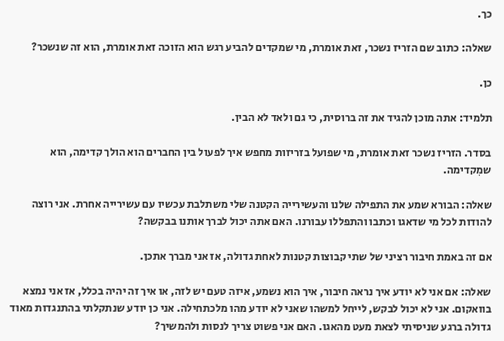כך.

שאלה: כתוב שם הזריז נשכר, זאת אומרת, מי שמקדים להביע רגש הוא הזוכה זאת אומרת, הוא זה שנשכר?

כן.

תלמיד: אתה מוכן להגיד את זה ברוסית, כי גם ולאד לא הבין.

בסדר. הזריז נשכר זאת אומרת, מי שפועל בזריזות מחפש איך לפעול בין החברים הוא הולך קדימה, הוא שמִקדימה.

שאלה: הבורא שמע את התפילה שלנו והעשירייה הקטנה שלי משתלבת עכשיו עם עשירייה אחרת. אני רוצה להודות לכל מי שדאגו וכתבו והתפללו עבורנו. האם אתה יכול לברך אותנו בבקשה?

אם זה באמת חיבור רציני של שתי קבוצות קטנות לאחת גדולה, אז אני מברך אתכן.

שאלה: אם אני לא יודע איך נראה חיבור, איך הוא נשמע, איזה טעם יש לזה, או איך זה יהיה בכלל, אז אני נמצא בוואקום. אני לא יכול לבקש, לייחל למשהו שאני לא יודע מהו מלכתחילה. אני כן יודע שנתקלתי בהתנגדות מאוד גדולה ברגע שניסיתי לצאת מעט מהאגו. האם אני פשוט צריך לנסות ולהמשיך?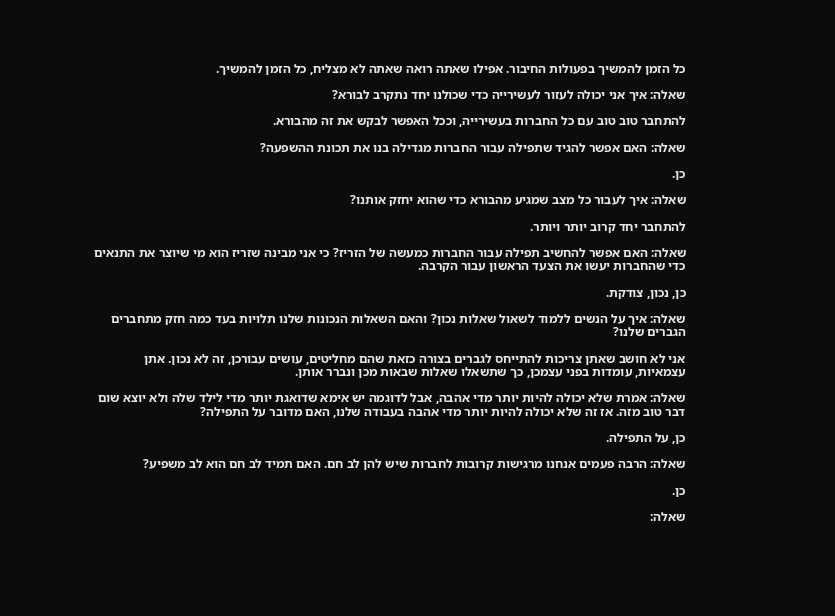כל הזמן להמשיך בפעולות החיבור. אפילו שאתה רואה שאתה לא מצליח, כל הזמן להמשיך.

שאלה: איך אני יכולה לעזור לעשירייה כדי שכולנו יחד נתקרב לבורא?

להתחבר טוב טוב עם כל החברות בעשירייה, וככל האפשר לבקש את זה מהבורא.

שאלה: האם אפשר להגיד שתפילה עבור החברות מגדילה בנו את תכונת ההשפעה?

כן.

שאלה: איך לעבור כל מצב שמגיע מהבורא כדי שהוא יחזק אותנו?

להתחבר יחד קרוב יותר ויותר.

שאלה: האם אפשר להחשיב תפילה עבור החברות כמעשה של הזריז? כי אני מבינה שזריז הוא מי שיוצר את התנאים כדי שהחברות יעשו את הצעד הראשון עבור הקרבה.

כן, נכון, צודקת.

שאלה: איך על הנשים ללמוד לשאול שאלות נכון? והאם השאלות הנכונות שלנו תלויות בעד כמה חזק מתחברים הגברים שלנו?

אני לא חושב שאתן צריכות להתייחס לגברים בצורה כזאת שהם מחליטים, עושים עבורכן, זה לא נכון. אתן עצמאיות, עומדות בפני עצמכן, כך שתשאלו שאלות שבאות מכן ונברר אותן.

שאלה: אמרת שלא יכולה להיות יותר מדי אהבה, אבל לדוגמה יש אימא שדואגת יותר מדי לילד שלה ולא יוצא שום דבר טוב מזה. אז זה שלא יכולה להיות יותר מדי אהבה בעבודה שלנו, האם מדובר על התפילה?

כן, על התפילה.

שאלה: הרבה פעמים אנחנו מרגישות קרובות לחברות שיש להן לב חם. האם תמיד לב חם הוא לב משפיע?

כן.

שאלה: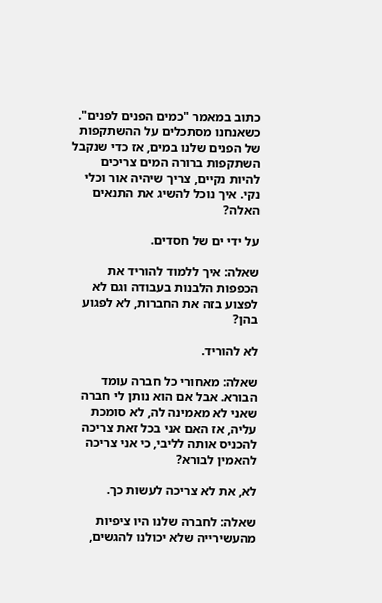כתוב במאמר "כמים הפנים לפנים". כשאנחנו מסתכלים על ההשתקפות של הפנים שלנו במים, אז כדי שנקבל השתקפות ברורה המים צריכים להיות נקיים, צריך שיהיה אור וכלי נקי. איך נוכל להשיג את התנאים האלה?

על ידי ים של חסדים.

שאלה: איך ללמוד להוריד את הכפפות הלבנות בעבודה וגם לא לפצוע בזה את החברות, לא לפגוע בהן?

לא להוריד.

שאלה: מאחורי כל חברה עומד הבורא. אבל אם הוא נותן לי חברה שאני לא מאמינה לה, לא סומכת עליה, אז האם אני בכל זאת צריכה להכניס אותה לליבי, כי אני צריכה להאמין לבורא?

לא, את לא צריכה לעשות כך.

שאלה: לחברה שלנו היו ציפיות מהעשירייה שלא יכולנו להגשים,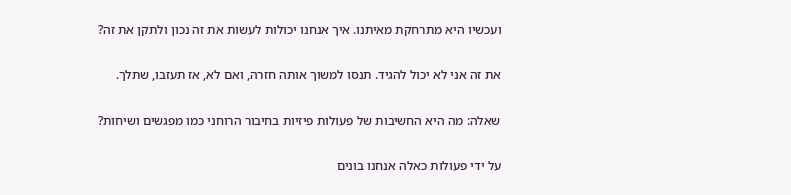ועכשיו היא מתרחקת מאיתנו. איך אנחנו יכולות לעשות את זה נכון ולתקן את זה?

את זה אני לא יכול להגיד. תנסו למשוך אותה חזרה, ואם לא, אז תעזבו, שתלך.

שאלה: מה היא החשיבות של פעולות פיזיות בחיבור הרוחני כמו מפגשים ושיחות?

על ידי פעולות כאלה אנחנו בונים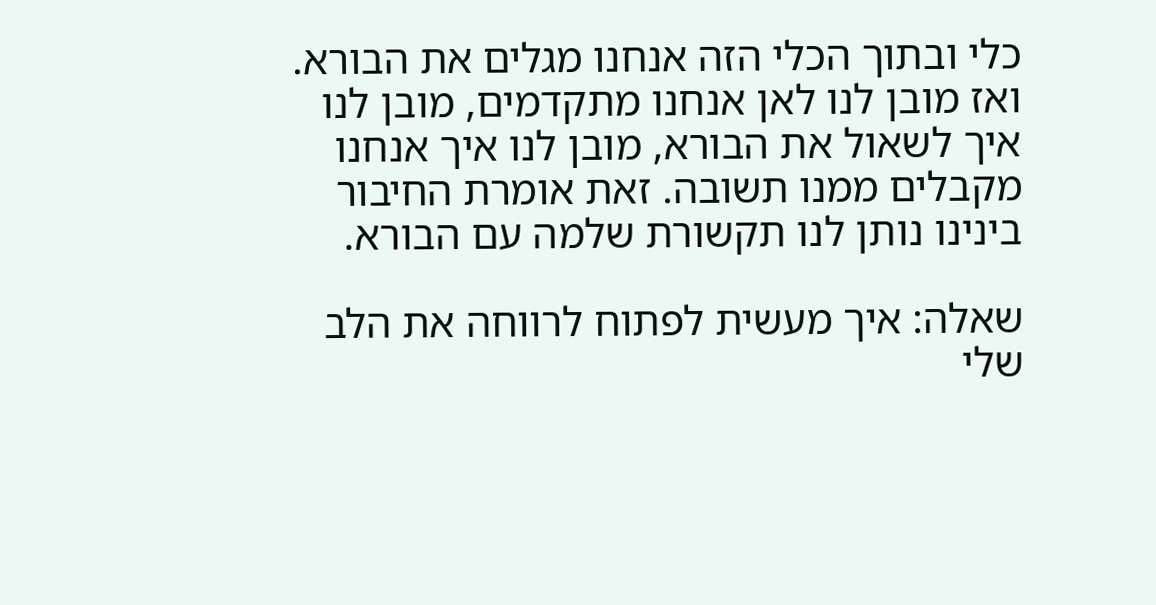כלי ובתוך הכלי הזה אנחנו מגלים את הבורא. ואז מובן לנו לאן אנחנו מתקדמים, מובן לנו איך לשאול את הבורא, מובן לנו איך אנחנו מקבלים ממנו תשובה. זאת אומרת החיבור בינינו נותן לנו תקשורת שלמה עם הבורא.

שאלה: איך מעשית לפתוח לרווחה את הלב שלי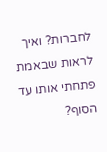לחברות? ואיך לראות שבאמת פתחתי אותו עד הסוף?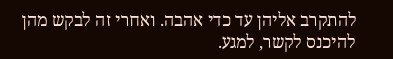להתקרב אליהן עד כדי אהבה. ואחרי זה לבקש מהן להיכנס לקשר, למגע.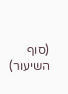(סוף השיעור)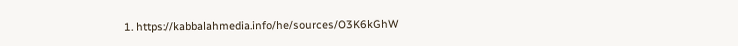1. https://kabbalahmedia.info/he/sources/O3K6kGhW